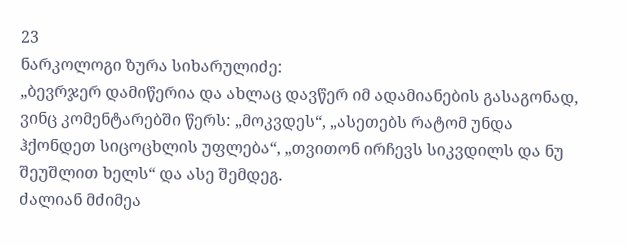23
ნარკოლოგი ზურა სიხარულიძე:
„ბევრჯერ დამიწერია და ახლაც დავწერ იმ ადამიანების გასაგონად, ვინც კომენტარებში წერს: „მოკვდეს“, „ასეთებს რატომ უნდა ჰქონდეთ სიცოცხლის უფლება“, „თვითონ ირჩევს სიკვდილს და ნუ შეუშლით ხელს“ და ასე შემდეგ.
ძალიან მძიმეა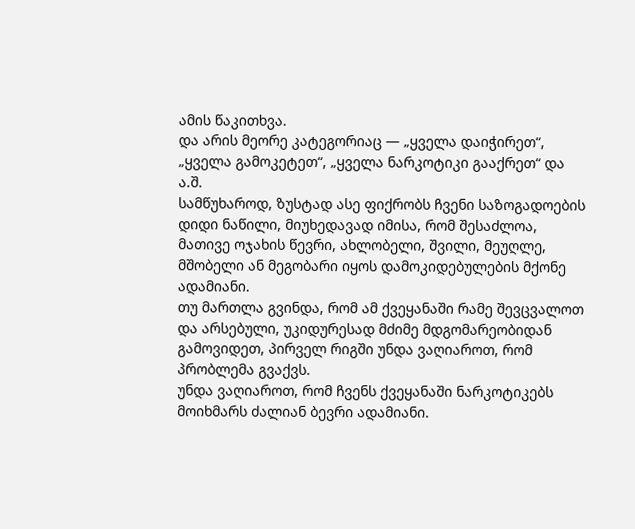ამის წაკითხვა.
და არის მეორე კატეგორიაც — „ყველა დაიჭირეთ“, „ყველა გამოკეტეთ“, „ყველა ნარკოტიკი გააქრეთ“ და ა.შ.
სამწუხაროდ, ზუსტად ასე ფიქრობს ჩვენი საზოგადოების დიდი ნაწილი, მიუხედავად იმისა, რომ შესაძლოა, მათივე ოჯახის წევრი, ახლობელი, შვილი, მეუღლე, მშობელი ან მეგობარი იყოს დამოკიდებულების მქონე ადამიანი.
თუ მართლა გვინდა, რომ ამ ქვეყანაში რამე შევცვალოთ და არსებული, უკიდურესად მძიმე მდგომარეობიდან გამოვიდეთ, პირველ რიგში უნდა ვაღიაროთ, რომ პრობლემა გვაქვს.
უნდა ვაღიაროთ, რომ ჩვენს ქვეყანაში ნარკოტიკებს მოიხმარს ძალიან ბევრი ადამიანი.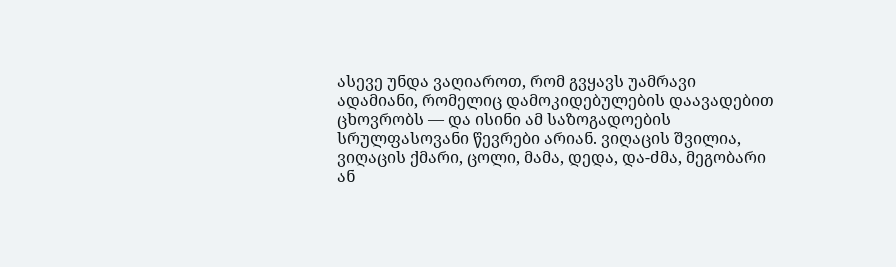ასევე უნდა ვაღიაროთ, რომ გვყავს უამრავი ადამიანი, რომელიც დამოკიდებულების დაავადებით ცხოვრობს — და ისინი ამ საზოგადოების სრულფასოვანი წევრები არიან. ვიღაცის შვილია, ვიღაცის ქმარი, ცოლი, მამა, დედა, და-ძმა, მეგობარი ან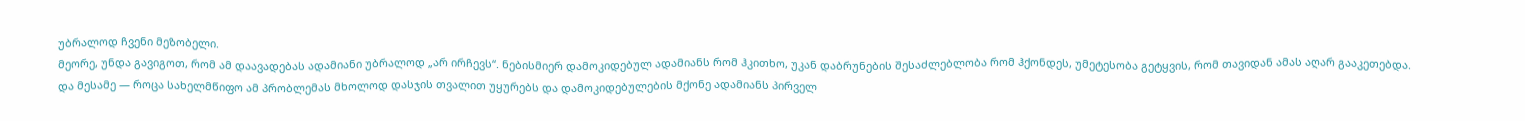უბრალოდ ჩვენი მეზობელი.
მეორე, უნდა გავიგოთ, რომ ამ დაავადებას ადამიანი უბრალოდ „არ ირჩევს“. ნებისმიერ დამოკიდებულ ადამიანს რომ ჰკითხო, უკან დაბრუნების შესაძლებლობა რომ ჰქონდეს, უმეტესობა გეტყვის, რომ თავიდან ამას აღარ გააკეთებდა.
და მესამე — როცა სახელმწიფო ამ პრობლემას მხოლოდ დასჯის თვალით უყურებს და დამოკიდებულების მქონე ადამიანს პირველ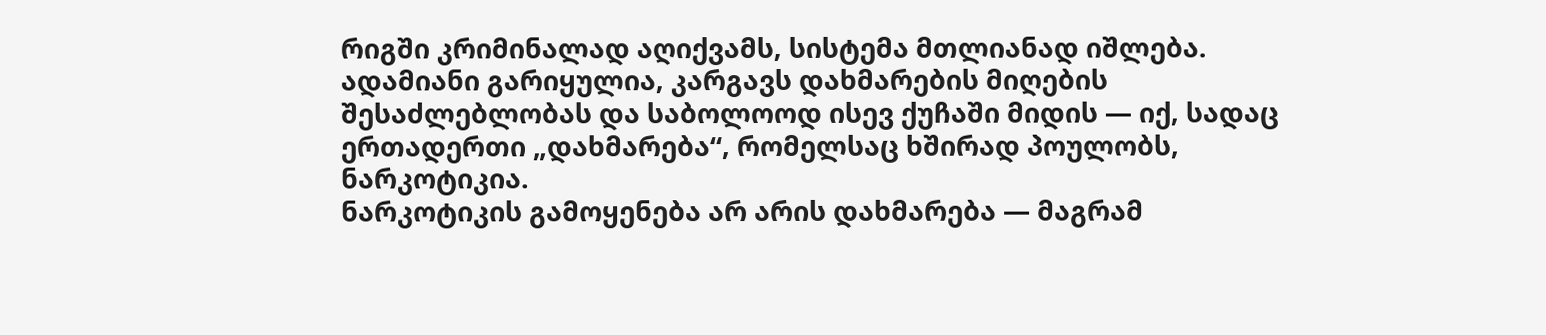რიგში კრიმინალად აღიქვამს, სისტემა მთლიანად იშლება. ადამიანი გარიყულია, კარგავს დახმარების მიღების შესაძლებლობას და საბოლოოდ ისევ ქუჩაში მიდის — იქ, სადაც ერთადერთი „დახმარება“, რომელსაც ხშირად პოულობს, ნარკოტიკია.
ნარკოტიკის გამოყენება არ არის დახმარება — მაგრამ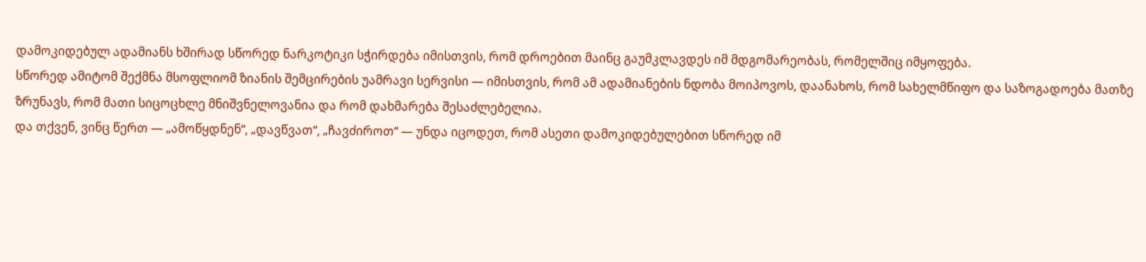დამოკიდებულ ადამიანს ხშირად სწორედ ნარკოტიკი სჭირდება იმისთვის, რომ დროებით მაინც გაუმკლავდეს იმ მდგომარეობას, რომელშიც იმყოფება.
სწორედ ამიტომ შექმნა მსოფლიომ ზიანის შემცირების უამრავი სერვისი — იმისთვის, რომ ამ ადამიანების ნდობა მოიპოვოს, დაანახოს, რომ სახელმწიფო და საზოგადოება მათზე ზრუნავს, რომ მათი სიცოცხლე მნიშვნელოვანია და რომ დახმარება შესაძლებელია.
და თქვენ, ვინც წერთ — „ამოწყდნენ“, „დავწვათ“, „ჩავძიროთ“ — უნდა იცოდეთ, რომ ასეთი დამოკიდებულებით სწორედ იმ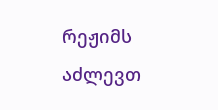რეჟიმს აძლევთ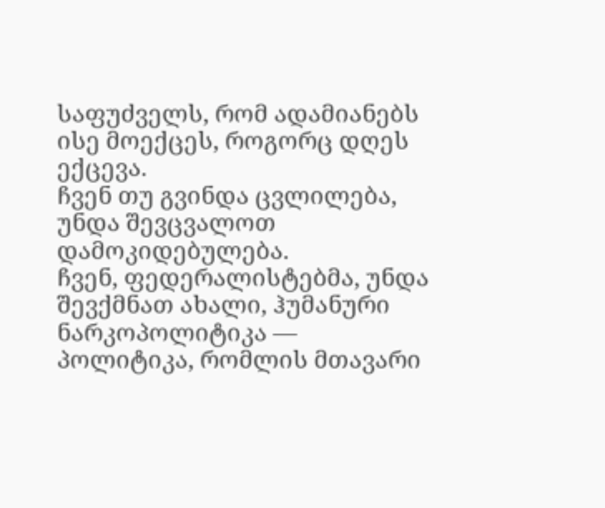საფუძველს, რომ ადამიანებს ისე მოექცეს, როგორც დღეს ექცევა.
ჩვენ თუ გვინდა ცვლილება, უნდა შევცვალოთ დამოკიდებულება.
ჩვენ, ფედერალისტებმა, უნდა შევქმნათ ახალი, ჰუმანური ნარკოპოლიტიკა — პოლიტიკა, რომლის მთავარი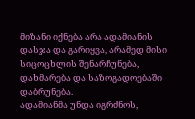მიზანი იქნება არა ადამიანის დასჯა და გარიყვა, არამედ მისი სიცოცხლის შენარჩუნება, დახმარება და საზოგადოებაში დაბრუნება.
ადამიანმა უნდა იგრძნოს,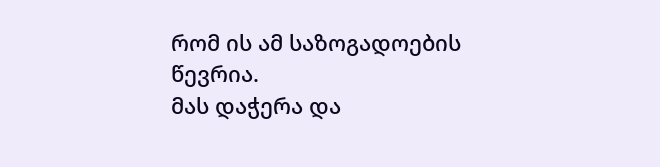რომ ის ამ საზოგადოების წევრია.
მას დაჭერა და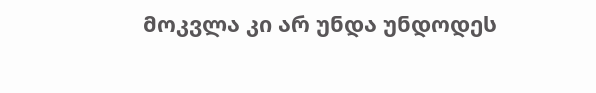მოკვლა კი არ უნდა უნდოდეს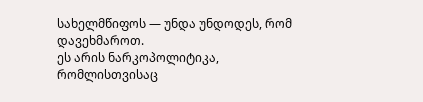სახელმწიფოს — უნდა უნდოდეს, რომ დავეხმაროთ.
ეს არის ნარკოპოლიტიკა, რომლისთვისაც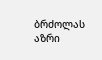ბრძოლას აზრი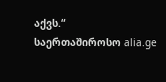აქვს.“
საერთაშიროსო alia.ge